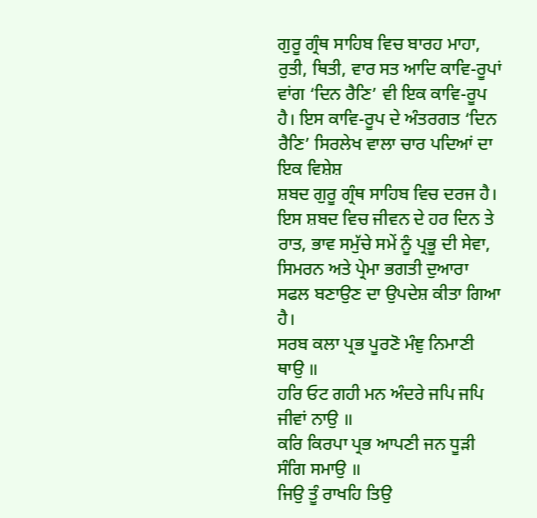ਗੁਰੂ ਗ੍ਰੰਥ ਸਾਹਿਬ ਵਿਚ ਬਾਰਹ ਮਾਹਾ, ਰੁਤੀ, ਥਿਤੀ, ਵਾਰ ਸਤ ਆਦਿ ਕਾਵਿ-ਰੂਪਾਂ ਵਾਂਗ ‘ਦਿਨ ਰੈਣਿ’ ਵੀ ਇਕ ਕਾਵਿ-ਰੂਪ ਹੈ। ਇਸ ਕਾਵਿ-ਰੂਪ ਦੇ ਅੰਤਰਗਤ ‘ਦਿਨ ਰੈਣਿ’ ਸਿਰਲੇਖ ਵਾਲਾ ਚਾਰ ਪਦਿਆਂ ਦਾ ਇਕ ਵਿਸ਼ੇਸ਼
ਸ਼ਬਦ ਗੁਰੂ ਗ੍ਰੰਥ ਸਾਹਿਬ ਵਿਚ ਦਰਜ ਹੈ। ਇਸ ਸ਼ਬਦ ਵਿਚ ਜੀਵਨ ਦੇ ਹਰ ਦਿਨ ਤੇ ਰਾਤ, ਭਾਵ ਸਮੁੱਚੇ ਸਮੇਂ ਨੂੰ ਪ੍ਰਭੂ ਦੀ ਸੇਵਾ, ਸਿਮਰਨ ਅਤੇ ਪ੍ਰੇਮਾ ਭਗਤੀ ਦੁਆਰਾ ਸਫਲ ਬਣਾਉਣ ਦਾ ਉਪਦੇਸ਼ ਕੀਤਾ ਗਿਆ ਹੈ।
ਸਰਬ ਕਲਾ ਪ੍ਰਭ ਪੂਰਣੋ ਮੰਞੁ ਨਿਮਾਣੀ ਥਾਉ ॥
ਹਰਿ ਓਟ ਗਹੀ ਮਨ ਅੰਦਰੇ ਜਪਿ ਜਪਿ ਜੀਵਾਂ ਨਾਉ ॥
ਕਰਿ ਕਿਰਪਾ ਪ੍ਰਭ ਆਪਣੀ ਜਨ ਧੂੜੀ ਸੰਗਿ ਸਮਾਉ ॥
ਜਿਉ ਤੂੰ ਰਾਖਹਿ ਤਿਉ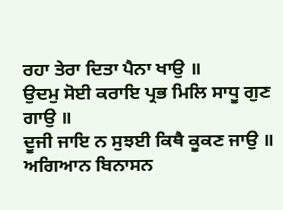ਰਹਾ ਤੇਰਾ ਦਿਤਾ ਪੈਨਾ ਖਾਉ ॥
ਉਦਮੁ ਸੋਈ ਕਰਾਇ ਪ੍ਰਭ ਮਿਲਿ ਸਾਧੂ ਗੁਣ ਗਾਉ ॥
ਦੂਜੀ ਜਾਇ ਨ ਸੁਝਈ ਕਿਥੈ ਕੂਕਣ ਜਾਉ ॥
ਅਗਿਆਨ ਬਿਨਾਸਨ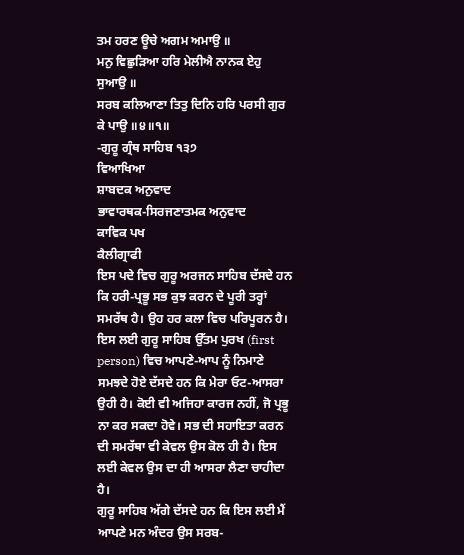ਤਮ ਹਰਣ ਊਚੇ ਅਗਮ ਅਮਾਉ ॥
ਮਨੁ ਵਿਛੁੜਿਆ ਹਰਿ ਮੇਲੀਐ ਨਾਨਕ ਏਹੁ ਸੁਆਉ ॥
ਸਰਬ ਕਲਿਆਣਾ ਤਿਤੁ ਦਿਨਿ ਹਰਿ ਪਰਸੀ ਗੁਰ ਕੇ ਪਾਉ ॥੪॥੧॥
-ਗੁਰੂ ਗ੍ਰੰਥ ਸਾਹਿਬ ੧੩੭
ਵਿਆਖਿਆ
ਸ਼ਾਬਦਕ ਅਨੁਵਾਦ
ਭਾਵਾਰਥਕ-ਸਿਰਜਣਾਤਮਕ ਅਨੁਵਾਦ
ਕਾਵਿਕ ਪਖ
ਕੈਲੀਗ੍ਰਾਫੀ
ਇਸ ਪਦੇ ਵਿਚ ਗੁਰੂ ਅਰਜਨ ਸਾਹਿਬ ਦੱਸਦੇ ਹਨ ਕਿ ਹਰੀ-ਪ੍ਰਭੂ ਸਭ ਕੁਝ ਕਰਨ ਦੇ ਪੂਰੀ ਤਰ੍ਹਾਂ ਸਮਰੱਥ ਹੈ। ਉਹ ਹਰ ਕਲਾ ਵਿਚ ਪਰਿਪੂਰਨ ਹੈ। ਇਸ ਲਈ ਗੁਰੂ ਸਾਹਿਬ ਉੱਤਮ ਪੁਰਖ (first person) ਵਿਚ ਆਪਣੇ-ਆਪ ਨੂੰ ਨਿਮਾਣੇ ਸਮਝਦੇ ਹੋਏ ਦੱਸਦੇ ਹਨ ਕਿ ਮੇਰਾ ਓਟ-ਆਸਰਾ ਉਹੀ ਹੈ। ਕੋਈ ਵੀ ਅਜਿਹਾ ਕਾਰਜ ਨਹੀਂ, ਜੋ ਪ੍ਰਭੂ ਨਾ ਕਰ ਸਕਦਾ ਹੋਵੇ। ਸਭ ਦੀ ਸਹਾਇਤਾ ਕਰਨ ਦੀ ਸਮਰੱਥਾ ਵੀ ਕੇਵਲ ਉਸ ਕੋਲ ਹੀ ਹੈ। ਇਸ ਲਈ ਕੇਵਲ ਉਸ ਦਾ ਹੀ ਆਸਰਾ ਲੈਣਾ ਚਾਹੀਦਾ ਹੈ।
ਗੁਰੂ ਸਾਹਿਬ ਅੱਗੇ ਦੱਸਦੇ ਹਨ ਕਿ ਇਸ ਲਈ ਮੈਂ ਆਪਣੇ ਮਨ ਅੰਦਰ ਉਸ ਸਰਬ-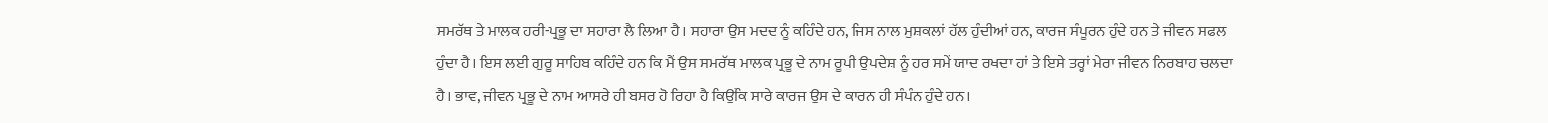ਸਮਰੱਥ ਤੇ ਮਾਲਕ ਹਰੀ-ਪ੍ਰਭੂ ਦਾ ਸਹਾਰਾ ਲੈ ਲਿਆ ਹੈ। ਸਹਾਰਾ ਉਸ ਮਦਦ ਨੂੰ ਕਹਿੰਦੇ ਹਨ, ਜਿਸ ਨਾਲ ਮੁਸ਼ਕਲਾਂ ਹੱਲ ਹੁੰਦੀਆਂ ਹਨ, ਕਾਰਜ ਸੰਪੂਰਨ ਹੁੰਦੇ ਹਨ ਤੇ ਜੀਵਨ ਸਫਲ ਹੁੰਦਾ ਹੈ। ਇਸ ਲਈ ਗੁਰੂ ਸਾਹਿਬ ਕਹਿੰਦੇ ਹਨ ਕਿ ਮੈਂ ਉਸ ਸਮਰੱਥ ਮਾਲਕ ਪ੍ਰਭੂ ਦੇ ਨਾਮ ਰੂਪੀ ਉਪਦੇਸ਼ ਨੂੰ ਹਰ ਸਮੇਂ ਯਾਦ ਰਖਦਾ ਹਾਂ ਤੇ ਇਸੇ ਤਰ੍ਹਾਂ ਮੇਰਾ ਜੀਵਨ ਨਿਰਬਾਹ ਚਲਦਾ ਹੈ। ਭਾਵ, ਜੀਵਨ ਪ੍ਰਭੂ ਦੇ ਨਾਮ ਆਸਰੇ ਹੀ ਬਸਰ ਹੋ ਰਿਹਾ ਹੈ ਕਿਉਂਕਿ ਸਾਰੇ ਕਾਰਜ ਉਸ ਦੇ ਕਾਰਨ ਹੀ ਸੰਪੰਨ ਹੁੰਦੇ ਹਨ।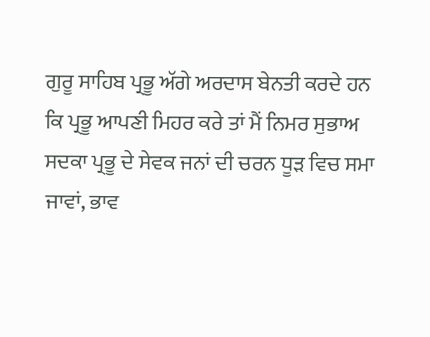ਗੁਰੂ ਸਾਹਿਬ ਪ੍ਰਭੂ ਅੱਗੇ ਅਰਦਾਸ ਬੇਨਤੀ ਕਰਦੇ ਹਨ ਕਿ ਪ੍ਰਭੂ ਆਪਣੀ ਮਿਹਰ ਕਰੇ ਤਾਂ ਮੈਂ ਨਿਮਰ ਸੁਭਾਅ ਸਦਕਾ ਪ੍ਰਭੂ ਦੇ ਸੇਵਕ ਜਨਾਂ ਦੀ ਚਰਨ ਧੂੜ ਵਿਚ ਸਮਾ ਜਾਵਾਂ, ਭਾਵ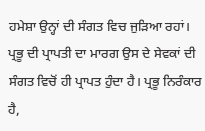ਹਮੇਸ਼ਾ ਉਨ੍ਹਾਂ ਦੀ ਸੰਗਤ ਵਿਚ ਜੁੜਿਆ ਰਹਾਂ। ਪ੍ਰਭੂ ਦੀ ਪ੍ਰਾਪਤੀ ਦਾ ਮਾਰਗ ਉਸ ਦੇ ਸੇਵਕਾਂ ਦੀ ਸੰਗਤ ਵਿਚੋਂ ਹੀ ਪ੍ਰਾਪਤ ਹੁੰਦਾ ਹੈ। ਪ੍ਰਭੂ ਨਿਰੰਕਾਰ ਹੈ,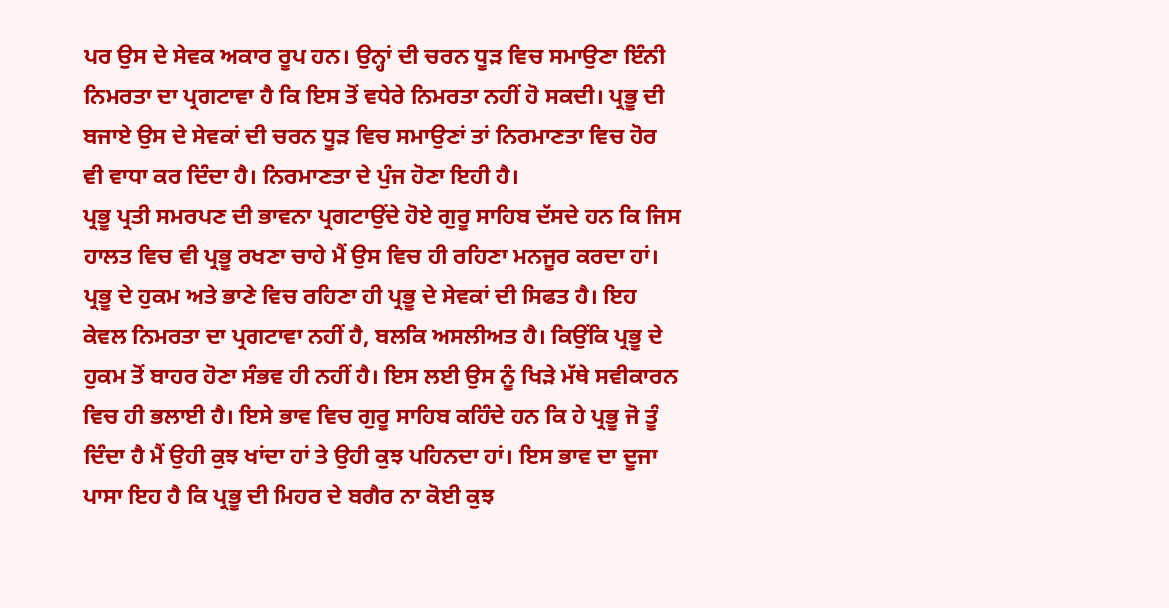ਪਰ ਉਸ ਦੇ ਸੇਵਕ ਅਕਾਰ ਰੂਪ ਹਨ। ਉਨ੍ਹਾਂ ਦੀ ਚਰਨ ਧੂੜ ਵਿਚ ਸਮਾਉਣਾ ਇੰਨੀ ਨਿਮਰਤਾ ਦਾ ਪ੍ਰਗਟਾਵਾ ਹੈ ਕਿ ਇਸ ਤੋਂ ਵਧੇਰੇ ਨਿਮਰਤਾ ਨਹੀਂ ਹੋ ਸਕਦੀ। ਪ੍ਰਭੂ ਦੀ ਬਜਾਏ ਉਸ ਦੇ ਸੇਵਕਾਂ ਦੀ ਚਰਨ ਧੂੜ ਵਿਚ ਸਮਾਉਣਾਂ ਤਾਂ ਨਿਰਮਾਣਤਾ ਵਿਚ ਹੋਰ ਵੀ ਵਾਧਾ ਕਰ ਦਿੰਦਾ ਹੈ। ਨਿਰਮਾਣਤਾ ਦੇ ਪੁੰਜ ਹੋਣਾ ਇਹੀ ਹੈ।
ਪ੍ਰਭੂ ਪ੍ਰਤੀ ਸਮਰਪਣ ਦੀ ਭਾਵਨਾ ਪ੍ਰਗਟਾਉਂਦੇ ਹੋਏ ਗੁਰੂ ਸਾਹਿਬ ਦੱਸਦੇ ਹਨ ਕਿ ਜਿਸ ਹਾਲਤ ਵਿਚ ਵੀ ਪ੍ਰਭੂ ਰਖਣਾ ਚਾਹੇ ਮੈਂ ਉਸ ਵਿਚ ਹੀ ਰਹਿਣਾ ਮਨਜੂਰ ਕਰਦਾ ਹਾਂ। ਪ੍ਰਭੂ ਦੇ ਹੁਕਮ ਅਤੇ ਭਾਣੇ ਵਿਚ ਰਹਿਣਾ ਹੀ ਪ੍ਰਭੂ ਦੇ ਸੇਵਕਾਂ ਦੀ ਸਿਫਤ ਹੈ। ਇਹ ਕੇਵਲ ਨਿਮਰਤਾ ਦਾ ਪ੍ਰਗਟਾਵਾ ਨਹੀਂ ਹੈ, ਬਲਕਿ ਅਸਲੀਅਤ ਹੈ। ਕਿਉਂਕਿ ਪ੍ਰਭੂ ਦੇ ਹੁਕਮ ਤੋਂ ਬਾਹਰ ਹੋਣਾ ਸੰਭਵ ਹੀ ਨਹੀਂ ਹੈ। ਇਸ ਲਈ ਉਸ ਨੂੰ ਖਿੜੇ ਮੱਥੇ ਸਵੀਕਾਰਨ ਵਿਚ ਹੀ ਭਲਾਈ ਹੈ। ਇਸੇ ਭਾਵ ਵਿਚ ਗੁਰੂ ਸਾਹਿਬ ਕਹਿੰਦੇ ਹਨ ਕਿ ਹੇ ਪ੍ਰਭੂ ਜੋ ਤੂੰ ਦਿੰਦਾ ਹੈ ਮੈਂ ਉਹੀ ਕੁਝ ਖਾਂਦਾ ਹਾਂ ਤੇ ਉਹੀ ਕੁਝ ਪਹਿਨਦਾ ਹਾਂ। ਇਸ ਭਾਵ ਦਾ ਦੂਜਾ ਪਾਸਾ ਇਹ ਹੈ ਕਿ ਪ੍ਰਭੂ ਦੀ ਮਿਹਰ ਦੇ ਬਗੈਰ ਨਾ ਕੋਈ ਕੁਝ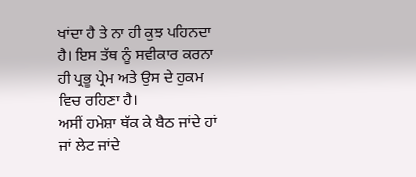ਖਾਂਦਾ ਹੈ ਤੇ ਨਾ ਹੀ ਕੁਝ ਪਹਿਨਦਾ ਹੈ। ਇਸ ਤੱਥ ਨੂੰ ਸਵੀਕਾਰ ਕਰਨਾ ਹੀ ਪ੍ਰਭੂ ਪ੍ਰੇਮ ਅਤੇ ਉਸ ਦੇ ਹੁਕਮ ਵਿਚ ਰਹਿਣਾ ਹੈ।
ਅਸੀਂ ਹਮੇਸ਼ਾ ਥੱਕ ਕੇ ਬੈਠ ਜਾਂਦੇ ਹਾਂ ਜਾਂ ਲੇਟ ਜਾਂਦੇ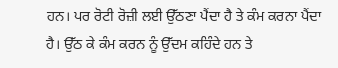ਹਨ। ਪਰ ਰੋਟੀ ਰੋਜ਼ੀ ਲਈ ਉੱਠਣਾ ਪੈਂਦਾ ਹੈ ਤੇ ਕੰਮ ਕਰਨਾ ਪੈਂਦਾ ਹੈ। ਉੱਠ ਕੇ ਕੰਮ ਕਰਨ ਨੂੰ ਉੱਦਮ ਕਹਿੰਦੇ ਹਨ ਤੇ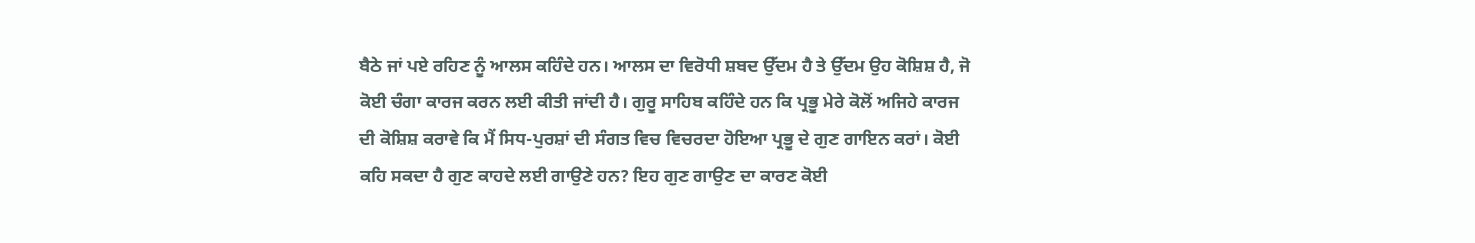ਬੈਠੇ ਜਾਂ ਪਏ ਰਹਿਣ ਨੂੰ ਆਲਸ ਕਹਿੰਦੇ ਹਨ। ਆਲਸ ਦਾ ਵਿਰੋਧੀ ਸ਼ਬਦ ਉੱਦਮ ਹੈ ਤੇ ਉੱਦਮ ਉਹ ਕੋਸ਼ਿਸ਼ ਹੈ, ਜੋ ਕੋਈ ਚੰਗਾ ਕਾਰਜ ਕਰਨ ਲਈ ਕੀਤੀ ਜਾਂਦੀ ਹੈ। ਗੁਰੂ ਸਾਹਿਬ ਕਹਿੰਦੇ ਹਨ ਕਿ ਪ੍ਰਭੂ ਮੇਰੇ ਕੋਲੋਂ ਅਜਿਹੇ ਕਾਰਜ ਦੀ ਕੋਸ਼ਿਸ਼ ਕਰਾਵੇ ਕਿ ਮੈਂ ਸਿਧ-ਪੁਰਸ਼ਾਂ ਦੀ ਸੰਗਤ ਵਿਚ ਵਿਚਰਦਾ ਹੋਇਆ ਪ੍ਰਭੂ ਦੇ ਗੁਣ ਗਾਇਨ ਕਰਾਂ। ਕੋਈ ਕਹਿ ਸਕਦਾ ਹੈ ਗੁਣ ਕਾਹਦੇ ਲਈ ਗਾਉਣੇ ਹਨ? ਇਹ ਗੁਣ ਗਾਉਣ ਦਾ ਕਾਰਣ ਕੋਈ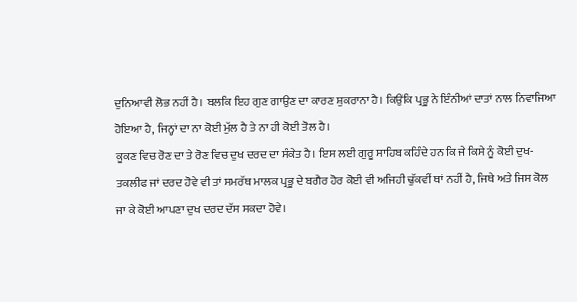ਦੁਨਿਆਵੀ ਲੋਭ ਨਹੀਂ ਹੈ। ਬਲਕਿ ਇਹ ਗੁਣ ਗਾਉਣ ਦਾ ਕਾਰਣ ਸ਼ੁਕਰਾਨਾ ਹੈ। ਕਿਉਂਕਿ ਪ੍ਰਭੂ ਨੇ ਇੰਨੀਆਂ ਦਾਤਾਂ ਨਾਲ ਨਿਵਾਜਿਆ ਹੋਇਆ ਹੈ, ਜਿਨ੍ਹਾਂ ਦਾ ਨਾ ਕੋਈ ਮੁੱਲ ਹੈ ਤੇ ਨਾ ਹੀ ਕੋਈ ਤੋਲ ਹੈ।
ਕੂਕਣ ਵਿਚ ਰੋਣ ਦਾ ਤੇ ਰੋਣ ਵਿਚ ਦੁਖ ਦਰਦ ਦਾ ਸੰਕੇਤ ਹੈ। ਇਸ ਲਈ ਗੁਰੂ ਸਾਹਿਬ ਕਹਿੰਦੇ ਹਨ ਕਿ ਜੇ ਕਿਸੇ ਨੂੰ ਕੋਈ ਦੁਖ-ਤਕਲੀਫ ਜਾਂ ਦਰਦ ਹੋਵੇ ਵੀ ਤਾਂ ਸਮਰੱਥ ਮਾਲਕ ਪ੍ਰਭੂ ਦੇ ਬਗੈਰ ਹੋਰ ਕੋਈ ਵੀ ਅਜਿਹੀ ਢੁੱਕਵੀਂ ਥਾਂ ਨਹੀਂ ਹੈ, ਜਿਥੇ ਅਤੇ ਜਿਸ ਕੋਲ ਜਾ ਕੇ ਕੋਈ ਆਪਣਾ ਦੁਖ ਦਰਦ ਦੱਸ ਸਕਦਾ ਹੋਵੇ।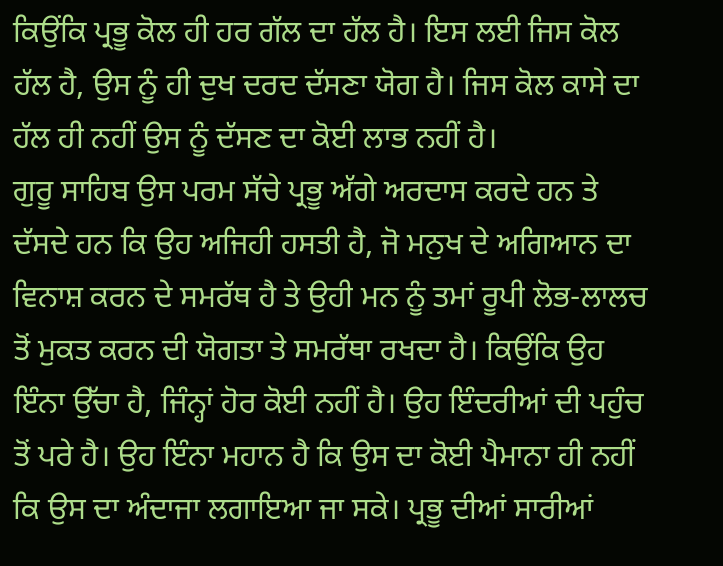ਕਿਉਂਕਿ ਪ੍ਰਭੂ ਕੋਲ ਹੀ ਹਰ ਗੱਲ ਦਾ ਹੱਲ ਹੈ। ਇਸ ਲਈ ਜਿਸ ਕੋਲ ਹੱਲ ਹੈ, ਉਸ ਨੂੰ ਹੀ ਦੁਖ ਦਰਦ ਦੱਸਣਾ ਯੋਗ ਹੈ। ਜਿਸ ਕੋਲ ਕਾਸੇ ਦਾ ਹੱਲ ਹੀ ਨਹੀਂ ਉਸ ਨੂੰ ਦੱਸਣ ਦਾ ਕੋਈ ਲਾਭ ਨਹੀਂ ਹੈ।
ਗੁਰੂ ਸਾਹਿਬ ਉਸ ਪਰਮ ਸੱਚੇ ਪ੍ਰਭੂ ਅੱਗੇ ਅਰਦਾਸ ਕਰਦੇ ਹਨ ਤੇ ਦੱਸਦੇ ਹਨ ਕਿ ਉਹ ਅਜਿਹੀ ਹਸਤੀ ਹੈ, ਜੋ ਮਨੁਖ ਦੇ ਅਗਿਆਨ ਦਾ ਵਿਨਾਸ਼ ਕਰਨ ਦੇ ਸਮਰੱਥ ਹੈ ਤੇ ਉਹੀ ਮਨ ਨੂੰ ਤਮਾਂ ਰੂਪੀ ਲੋਭ-ਲਾਲਚ ਤੋਂ ਮੁਕਤ ਕਰਨ ਦੀ ਯੋਗਤਾ ਤੇ ਸਮਰੱਥਾ ਰਖਦਾ ਹੈ। ਕਿਉਂਕਿ ਉਹ ਇੰਨਾ ਉੱਚਾ ਹੈ, ਜਿੰਨ੍ਹਾਂ ਹੋਰ ਕੋਈ ਨਹੀਂ ਹੈ। ਉਹ ਇੰਦਰੀਆਂ ਦੀ ਪਹੁੰਚ ਤੋਂ ਪਰੇ ਹੈ। ਉਹ ਇੰਨਾ ਮਹਾਨ ਹੈ ਕਿ ਉਸ ਦਾ ਕੋਈ ਪੈਮਾਨਾ ਹੀ ਨਹੀਂ ਕਿ ਉਸ ਦਾ ਅੰਦਾਜਾ ਲਗਾਇਆ ਜਾ ਸਕੇ। ਪ੍ਰਭੂ ਦੀਆਂ ਸਾਰੀਆਂ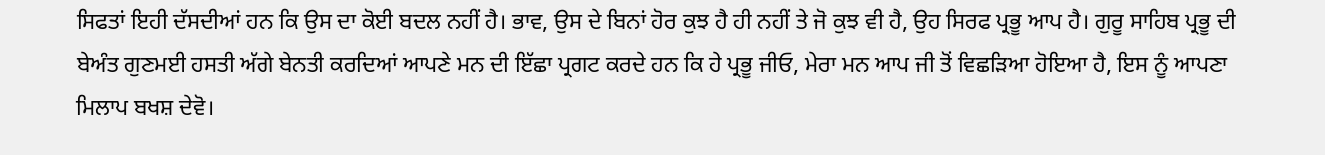ਸਿਫਤਾਂ ਇਹੀ ਦੱਸਦੀਆਂ ਹਨ ਕਿ ਉਸ ਦਾ ਕੋਈ ਬਦਲ ਨਹੀਂ ਹੈ। ਭਾਵ, ਉਸ ਦੇ ਬਿਨਾਂ ਹੋਰ ਕੁਝ ਹੈ ਹੀ ਨਹੀਂ ਤੇ ਜੋ ਕੁਝ ਵੀ ਹੈ, ਉਹ ਸਿਰਫ ਪ੍ਰਭੂ ਆਪ ਹੈ। ਗੁਰੂ ਸਾਹਿਬ ਪ੍ਰਭੂ ਦੀ ਬੇਅੰਤ ਗੁਣਮਈ ਹਸਤੀ ਅੱਗੇ ਬੇਨਤੀ ਕਰਦਿਆਂ ਆਪਣੇ ਮਨ ਦੀ ਇੱਛਾ ਪ੍ਰਗਟ ਕਰਦੇ ਹਨ ਕਿ ਹੇ ਪ੍ਰਭੂ ਜੀਓ, ਮੇਰਾ ਮਨ ਆਪ ਜੀ ਤੋਂ ਵਿਛੜਿਆ ਹੋਇਆ ਹੈ, ਇਸ ਨੂੰ ਆਪਣਾ ਮਿਲਾਪ ਬਖਸ਼ ਦੇਵੋ।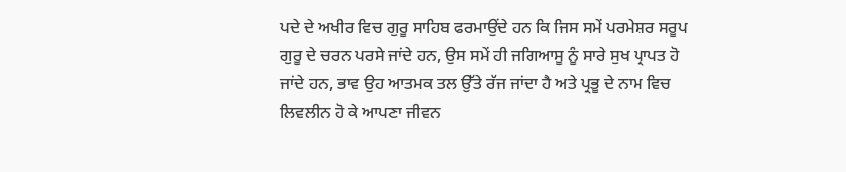ਪਦੇ ਦੇ ਅਖੀਰ ਵਿਚ ਗੁਰੂ ਸਾਹਿਬ ਫਰਮਾਉਂਦੇ ਹਨ ਕਿ ਜਿਸ ਸਮੇਂ ਪਰਮੇਸ਼ਰ ਸਰੂਪ ਗੁਰੂ ਦੇ ਚਰਨ ਪਰਸੇ ਜਾਂਦੇ ਹਨ, ਉਸ ਸਮੇਂ ਹੀ ਜਗਿਆਸੂ ਨੂੰ ਸਾਰੇ ਸੁਖ ਪ੍ਰਾਪਤ ਹੋ ਜਾਂਦੇ ਹਨ, ਭਾਵ ਉਹ ਆਤਮਕ ਤਲ ਉੱਤੇ ਰੱਜ ਜਾਂਦਾ ਹੈ ਅਤੇ ਪ੍ਰਭੂ ਦੇ ਨਾਮ ਵਿਚ ਲਿਵਲੀਨ ਹੋ ਕੇ ਆਪਣਾ ਜੀਵਨ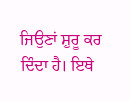ਜਿਉਣਾਂ ਸ਼ੁਰੂ ਕਰ ਦਿੰਦਾ ਹੈ। ਇਥੇ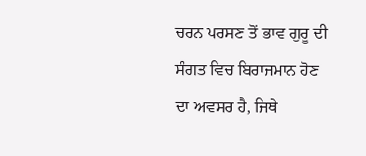ਚਰਨ ਪਰਸਣ ਤੋਂ ਭਾਵ ਗੁਰੂ ਦੀ ਸੰਗਤ ਵਿਚ ਬਿਰਾਜਮਾਨ ਹੋਣ ਦਾ ਅਵਸਰ ਹੈ, ਜਿਥੇ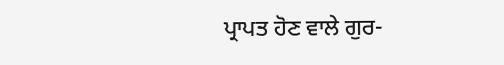ਪ੍ਰਾਪਤ ਹੋਣ ਵਾਲੇ ਗੁਰ-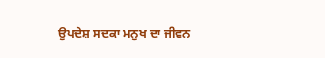ਉਪਦੇਸ਼ ਸਦਕਾ ਮਨੁਖ ਦਾ ਜੀਵਨ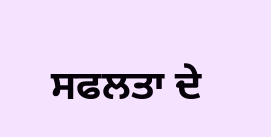ਸਫਲਤਾ ਦੇ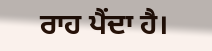ਰਾਹ ਪੈਂਦਾ ਹੈ।